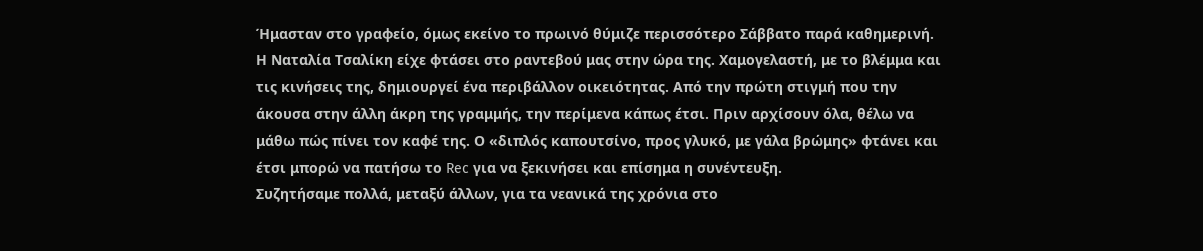Ήμασταν στο γραφείο, όμως εκείνο το πρωινό θύμιζε περισσότερο Σάββατο παρά καθημερινή. Η Ναταλία Τσαλίκη είχε φτάσει στο ραντεβού μας στην ώρα της. Χαμογελαστή, με το βλέμμα και τις κινήσεις της, δημιουργεί ένα περιβάλλον οικειότητας. Από την πρώτη στιγμή που την άκουσα στην άλλη άκρη της γραμμής, την περίμενα κάπως έτσι. Πριν αρχίσουν όλα, θέλω να μάθω πώς πίνει τον καφέ της. Ο «διπλός καπουτσίνο, προς γλυκό, με γάλα βρώμης» φτάνει και έτσι μπορώ να πατήσω το Rec για να ξεκινήσει και επίσημα η συνέντευξη.
Συζητήσαμε πολλά, μεταξύ άλλων, για τα νεανικά της χρόνια στο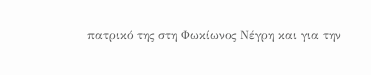πατρικό της στη Φωκίωνος Νέγρη και για την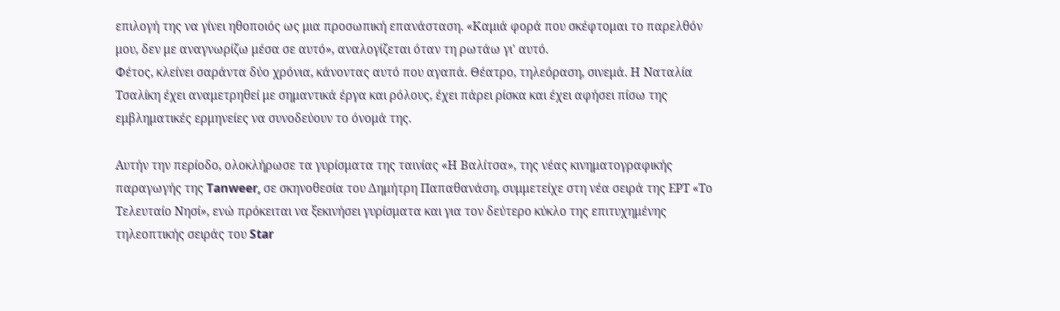επιλογή της να γίνει ηθοποιός ως μια προσωπική επανάσταση. «Καμιά φορά που σκέφτομαι το παρελθόν μου, δεν με αναγνωρίζω μέσα σε αυτό», αναλογίζεται όταν τη ρωτάω γι' αυτό.
Φέτος, κλείνει σαράντα δύο χρόνια, κάνοντας αυτό που αγαπά. Θέατρο, τηλεόραση, σινεμά. Η Ναταλία Τσαλίκη έχει αναμετρηθεί με σημαντικά έργα και ρόλους, έχει πάρει ρίσκα και έχει αφήσει πίσω της εμβληματικές ερμηνείες να συνοδεύουν το όνομά της.

Αυτήν την περίοδο, ολοκλήρωσε τα γυρίσματα της ταινίας «Η Βαλίτσα», της νέας κινηματογραφικής παραγωγής της Tanweer, σε σκηνοθεσία του Δημήτρη Παπαθανάση, συμμετείχε στη νέα σειρά της ΕΡΤ «Το Τελευταίο Νησί», ενώ πρόκειται να ξεκινήσει γυρίσματα και για τον δεύτερο κύκλο της επιτυχημένης τηλεοπτικής σειράς του Star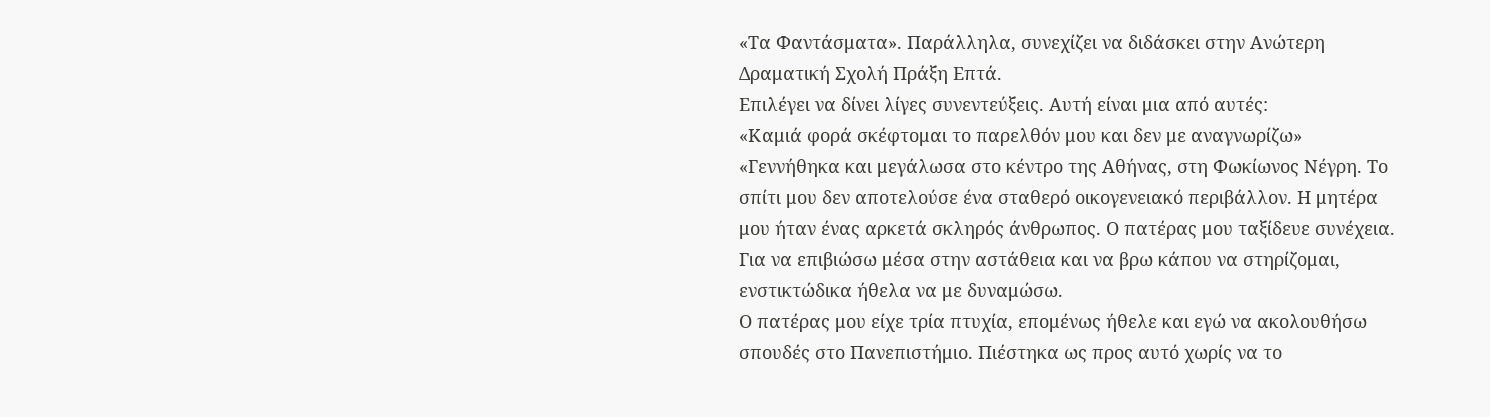«Τα Φαντάσματα». Παράλληλα, συνεχίζει να διδάσκει στην Ανώτερη Δραματική Σχολή Πράξη Επτά.
Επιλέγει να δίνει λίγες συνεντεύξεις. Αυτή είναι μια από αυτές:
«Καμιά φορά σκέφτομαι το παρελθόν μου και δεν με αναγνωρίζω»
«Γεννήθηκα και μεγάλωσα στο κέντρο της Αθήνας, στη Φωκίωνος Νέγρη. Το σπίτι μου δεν αποτελούσε ένα σταθερό οικογενειακό περιβάλλον. Η μητέρα μου ήταν ένας αρκετά σκληρός άνθρωπος. Ο πατέρας μου ταξίδευε συνέχεια. Για να επιβιώσω μέσα στην αστάθεια και να βρω κάπου να στηρίζομαι, ενστικτώδικα ήθελα να με δυναμώσω.
Ο πατέρας μου είχε τρία πτυχία, επομένως ήθελε και εγώ να ακολουθήσω σπουδές στο Πανεπιστήμιο. Πιέστηκα ως προς αυτό χωρίς να το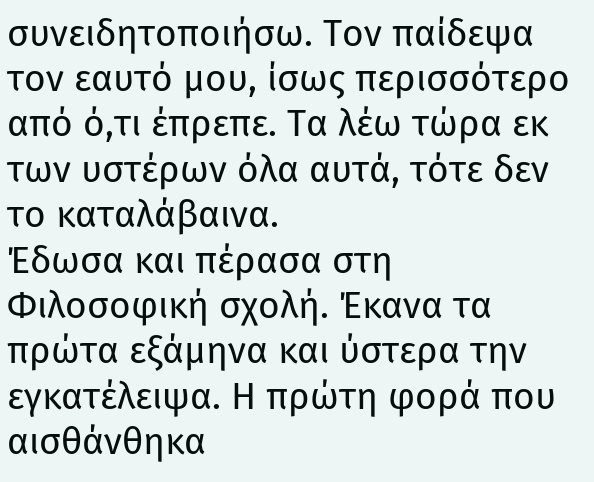συνειδητοποιήσω. Τον παίδεψα τον εαυτό μου, ίσως περισσότερο από ό,τι έπρεπε. Τα λέω τώρα εκ των υστέρων όλα αυτά, τότε δεν το καταλάβαινα.
Έδωσα και πέρασα στη Φιλοσοφική σχολή. Έκανα τα πρώτα εξάμηνα και ύστερα την εγκατέλειψα. Η πρώτη φορά που αισθάνθηκα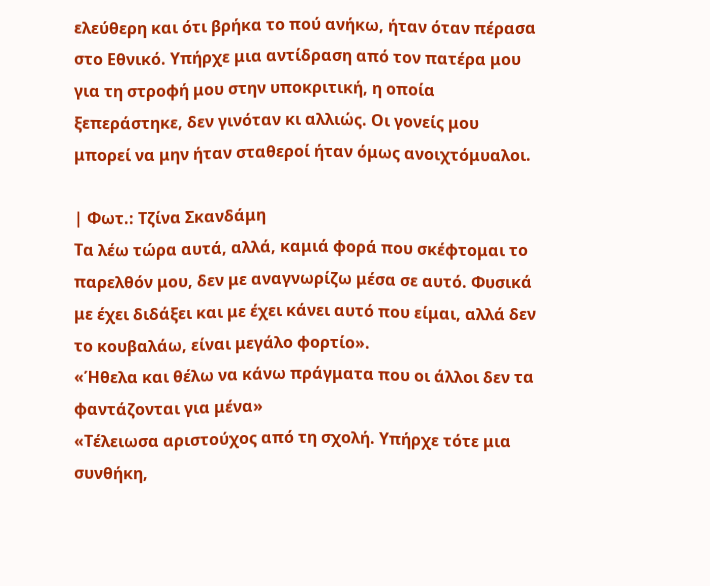ελεύθερη και ότι βρήκα το πού ανήκω, ήταν όταν πέρασα στο Εθνικό. Υπήρχε μια αντίδραση από τον πατέρα μου για τη στροφή μου στην υποκριτική, η οποία ξεπεράστηκε, δεν γινόταν κι αλλιώς. Οι γονείς μου μπορεί να μην ήταν σταθεροί ήταν όμως ανοιχτόμυαλοι.

| Φωτ.: Τζίνα Σκανδάμη
Τα λέω τώρα αυτά, αλλά, καμιά φορά που σκέφτομαι το παρελθόν μου, δεν με αναγνωρίζω μέσα σε αυτό. Φυσικά με έχει διδάξει και με έχει κάνει αυτό που είμαι, αλλά δεν το κουβαλάω, είναι μεγάλο φορτίο».
«Ήθελα και θέλω να κάνω πράγματα που οι άλλοι δεν τα φαντάζονται για μένα»
«Τέλειωσα αριστούχος από τη σχολή. Υπήρχε τότε μια συνθήκη,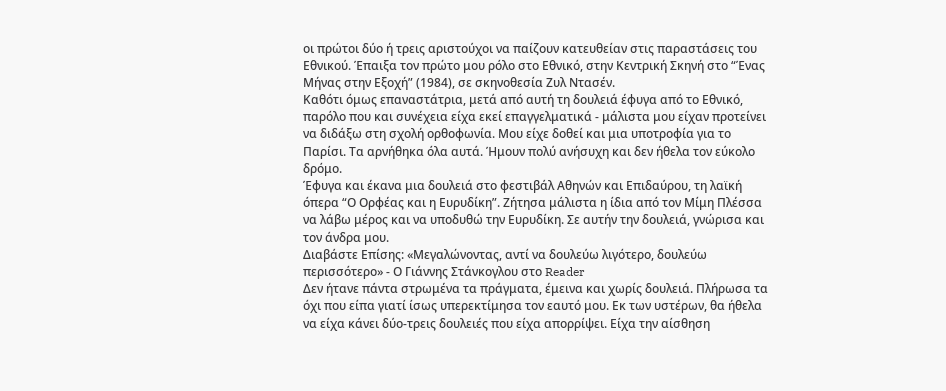οι πρώτοι δύο ή τρεις αριστούχοι να παίζουν κατευθείαν στις παραστάσεις του Εθνικού. Έπαιξα τον πρώτο μου ρόλο στο Εθνικό, στην Κεντρική Σκηνή στο “Ένας Μήνας στην Εξοχή” (1984), σε σκηνοθεσία Ζυλ Ντασέν.
Καθότι όμως επαναστάτρια, μετά από αυτή τη δουλειά έφυγα από το Εθνικό, παρόλο που και συνέχεια είχα εκεί επαγγελματικά - μάλιστα μου είχαν προτείνει να διδάξω στη σχολή ορθοφωνία. Μου είχε δοθεί και μια υποτροφία για το Παρίσι. Τα αρνήθηκα όλα αυτά. Ήμουν πολύ ανήσυχη και δεν ήθελα τον εύκολο δρόμο.
Έφυγα και έκανα μια δουλειά στο φεστιβάλ Αθηνών και Επιδαύρου, τη λαϊκή όπερα “Ο Ορφέας και η Ευρυδίκη”. Ζήτησα μάλιστα η ίδια από τον Μίμη Πλέσσα να λάβω μέρος και να υποδυθώ την Ευρυδίκη. Σε αυτήν την δουλειά, γνώρισα και τον άνδρα μου.
Διαβάστε Επίσης: «Μεγαλώνοντας, αντί να δουλεύω λιγότερο, δουλεύω περισσότερο» - Ο Γιάννης Στάνκογλου στο Reader
Δεν ήτανε πάντα στρωμένα τα πράγματα, έμεινα και χωρίς δουλειά. Πλήρωσα τα όχι που είπα γιατί ίσως υπερεκτίμησα τον εαυτό μου. Εκ των υστέρων, θα ήθελα να είχα κάνει δύο-τρεις δουλειές που είχα απορρίψει. Είχα την αίσθηση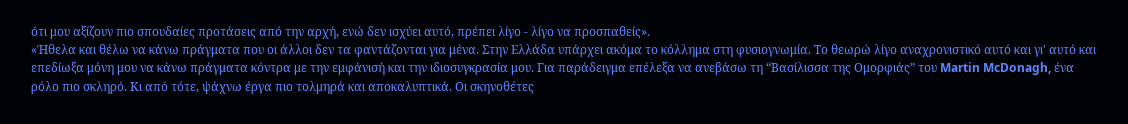ότι μου αξίζουν πιο σπουδαίες προτάσεις από την αρχή, ενώ δεν ισχύει αυτό, πρέπει λίγο - λίγο να προσπαθείς».
«Ήθελα και θέλω να κάνω πράγματα που οι άλλοι δεν τα φαντάζονται για μένα. Στην Ελλάδα υπάρχει ακόμα το κόλλημα στη φυσιογνωμία. Το θεωρώ λίγο αναχρονιστικό αυτό και γι' αυτό και επεδίωξα μόνη μου να κάνω πράγματα κόντρα με την εμφάνισή και την ιδιοσυγκρασία μου. Για παράδειγμα επέλεξα να ανεβάσω τη “Βασίλισσα της Ομορφιάς” του Martin McDonagh, ένα ρόλο πιο σκληρό. Κι από τότε, ψάχνω έργα πιο τολμηρά και αποκαλυπτικά. Οι σκηνοθέτες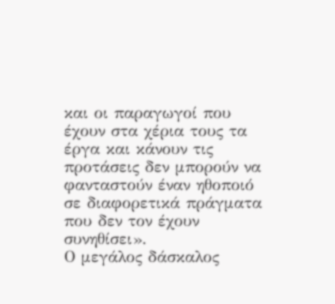και οι παραγωγοί που έχουν στα χέρια τους τα έργα και κάνουν τις προτάσεις δεν μπορούν να φανταστούν έναν ηθοποιό σε διαφορετικά πράγματα που δεν τον έχουν συνηθίσει».
Ο μεγάλος δάσκαλος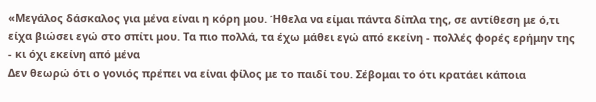«Μεγάλος δάσκαλος για μένα είναι η κόρη μου. Ήθελα να είμαι πάντα δίπλα της, σε αντίθεση με ό,τι είχα βιώσει εγώ στο σπίτι μου. Τα πιο πολλά, τα έχω μάθει εγώ από εκείνη - πολλές φορές ερήμην της - κι όχι εκείνη από μένα
Δεν θεωρώ ότι ο γονιός πρέπει να είναι φίλος με το παιδί του. Σέβομαι το ότι κρατάει κάποια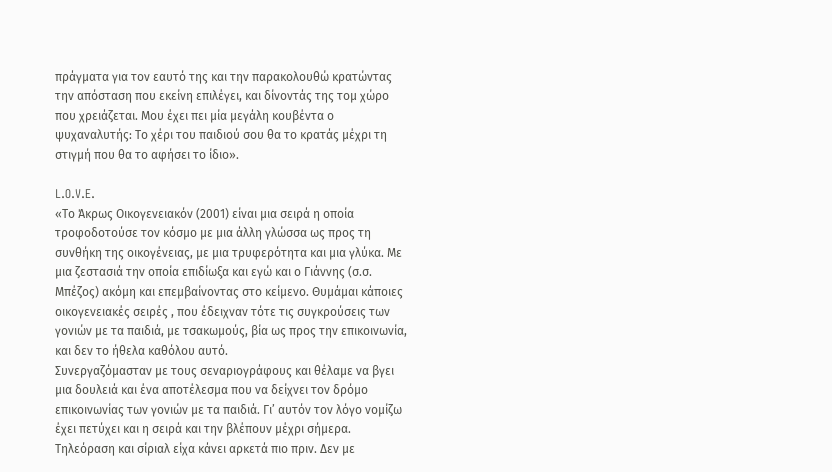πράγματα για τον εαυτό της και την παρακολουθώ κρατώντας την απόσταση που εκείνη επιλέγει, και δίνοντάς της τομ χώρο που χρειάζεται. Μου έχει πει μία μεγάλη κουβέντα ο ψυχαναλυτής: Το χέρι του παιδιού σου θα το κρατάς μέχρι τη στιγμή που θα το αφήσει το ίδιο».

L.O.V.E.
«Το Άκρως Οικογενειακόν (2001) είναι μια σειρά η οποία τροφοδοτούσε τον κόσμο με μια άλλη γλώσσα ως προς τη συνθήκη της οικογένειας, με μια τρυφερότητα και μια γλύκα. Με μια ζεστασιά την οποία επιδίωξα και εγώ και ο Γιάννης (σ.σ. Μπέζος) ακόμη και επεμβαίνοντας στο κείμενο. Θυμάμαι κάποιες οικογενειακές σειρές , που έδειχναν τότε τις συγκρούσεις των γονιών με τα παιδιά, με τσακωμούς, βία ως προς την επικοινωνία, και δεν το ήθελα καθόλου αυτό.
Συνεργαζόμασταν με τους σεναριογράφους και θέλαμε να βγει μια δουλειά και ένα αποτέλεσμα που να δείχνει τον δρόμο επικοινωνίας των γονιών με τα παιδιά. Γι’ αυτόν τον λόγο νομίζω έχει πετύχει και η σειρά και την βλέπουν μέχρι σήμερα.
Τηλεόραση και σίριαλ είχα κάνει αρκετά πιο πριν. Δεν με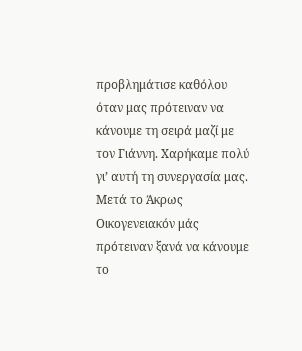προβλημάτισε καθόλου όταν μας πρότειναν να κάνουμε τη σειρά μαζί με τον Γιάννη. Χαρήκαμε πολύ γι’ αυτή τη συνεργασία μας. Μετά το Άκρως Οικογενειακόν μάς πρότειναν ξανά να κάνουμε το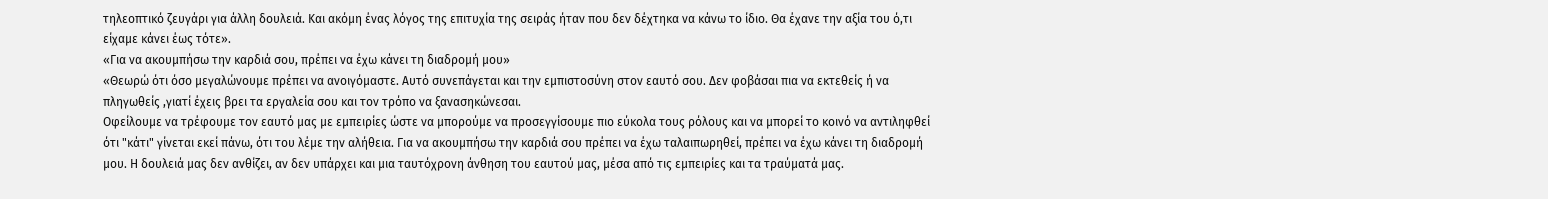τηλεοπτικό ζευγάρι για άλλη δουλειά. Και ακόμη ένας λόγος της επιτυχία της σειράς ήταν που δεν δέχτηκα να κάνω το ίδιο. Θα έχανε την αξία του ό,τι είχαμε κάνει έως τότε».
«Για να ακουμπήσω την καρδιά σου, πρέπει να έχω κάνει τη διαδρομή μου»
«Θεωρώ ότι όσο μεγαλώνουμε πρέπει να ανοιγόμαστε. Αυτό συνεπάγεται και την εμπιστοσύνη στον εαυτό σου. Δεν φοβάσαι πια να εκτεθείς ή να πληγωθείς ,γιατί έχεις βρει τα εργαλεία σου και τον τρόπο να ξανασηκώνεσαι.
Οφείλουμε να τρέφουμε τον εαυτό μας με εμπειρίες ώστε να μπορούμε να προσεγγίσουμε πιο εύκολα τους ρόλους και να μπορεί το κοινό να αντιληφθεί ότι "κάτι" γίνεται εκεί πάνω, ότι του λέμε την αλήθεια. Για να ακουμπήσω την καρδιά σου πρέπει να έχω ταλαιπωρηθεί, πρέπει να έχω κάνει τη διαδρομή μου. Η δουλειά μας δεν ανθίζει, αν δεν υπάρχει και μια ταυτόχρονη άνθηση του εαυτού μας, μέσα από τις εμπειρίες και τα τραύματά μας.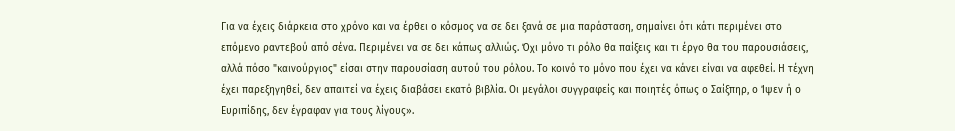Για να έχεις διάρκεια στο χρόνο και να έρθει ο κόσμος να σε δει ξανά σε μια παράσταση, σημαίνει ότι κάτι περιμένει στο επόμενο ραντεβού από σένα. Περιμένει να σε δει κάπως αλλιώς. Όχι μόνο τι ρόλο θα παίξεις και τι έργο θα του παρουσιάσεις, αλλά πόσο "καινούργιος" είσαι στην παρουσίαση αυτού του ρόλου. Το κοινό το μόνο που έχει να κάνει είναι να αφεθεί. Η τέχνη έχει παρεξηγηθεί, δεν απαιτεί να έχεις διαβάσει εκατό βιβλία. Οι μεγάλοι συγγραφείς και ποιητές όπως ο Σαίξπηρ, ο Ίψεν ή ο Ευριπίδης, δεν έγραφαν για τους λίγους».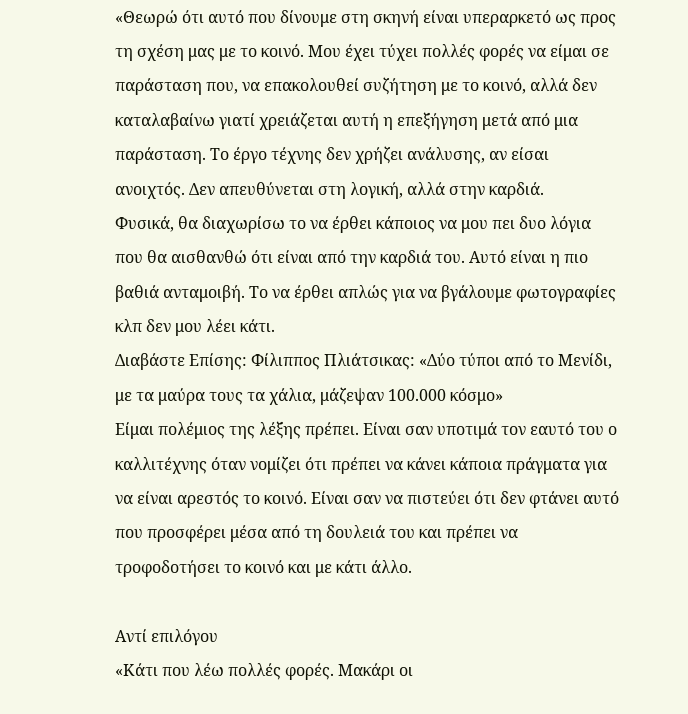«Θεωρώ ότι αυτό που δίνουμε στη σκηνή είναι υπεραρκετό ως προς τη σχέση μας με το κοινό. Μου έχει τύχει πολλές φορές να είμαι σε παράσταση που, να επακολουθεί συζήτηση με το κοινό, αλλά δεν καταλαβαίνω γιατί χρειάζεται αυτή η επεξήγηση μετά από μια παράσταση. Το έργο τέχνης δεν χρήζει ανάλυσης, αν είσαι ανοιχτός. Δεν απευθύνεται στη λογική, αλλά στην καρδιά.
Φυσικά, θα διαχωρίσω το να έρθει κάποιος να μου πει δυο λόγια που θα αισθανθώ ότι είναι από την καρδιά του. Αυτό είναι η πιο βαθιά ανταμοιβή. Το να έρθει απλώς για να βγάλουμε φωτογραφίες κλπ δεν μου λέει κάτι.
Διαβάστε Επίσης: Φίλιππος Πλιάτσικας: «Δύο τύποι από το Μενίδι, με τα μαύρα τους τα χάλια, μάζεψαν 100.000 κόσμο»
Είμαι πολέμιος της λέξης πρέπει. Είναι σαν υποτιμά τον εαυτό του ο καλλιτέχνης όταν νομίζει ότι πρέπει να κάνει κάποια πράγματα για να είναι αρεστός το κοινό. Είναι σαν να πιστεύει ότι δεν φτάνει αυτό που προσφέρει μέσα από τη δουλειά του και πρέπει να τροφοδοτήσει το κοινό και με κάτι άλλο.

Αντί επιλόγου
«Κάτι που λέω πολλές φορές. Μακάρι οι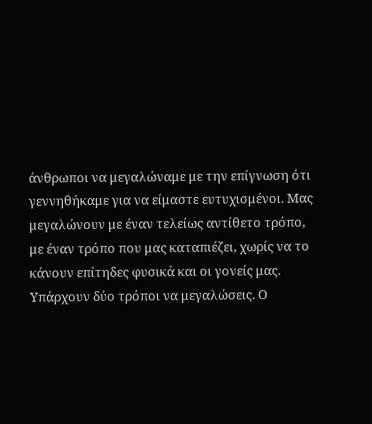άνθρωποι να μεγαλώναμε με την επίγνωση ότι γεννηθήκαμε για να είμαστε ευτυχισμένοι. Μας μεγαλώνουν με έναν τελείως αντίθετο τρόπο, με έναν τρόπο που μας καταπιέζει, χωρίς να το κάνουν επίτηδες φυσικά και οι γονείς μας.
Υπάρχουν δύο τρόποι να μεγαλώσεις. Ο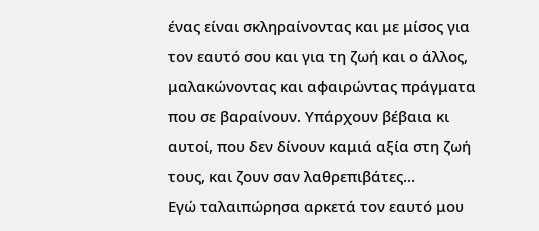ένας είναι σκληραίνοντας και με μίσος για τον εαυτό σου και για τη ζωή και ο άλλος, μαλακώνοντας και αφαιρώντας πράγματα που σε βαραίνουν. Υπάρχουν βέβαια κι αυτοί, που δεν δίνουν καμιά αξία στη ζωή τους, και ζουν σαν λαθρεπιβάτες…
Εγώ ταλαιπώρησα αρκετά τον εαυτό μου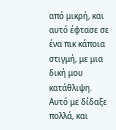από μικρή, και αυτό έφτασε σε ένα πικ κάποια στιγμή, με μια δική μου κατάθλιψη. Αυτό με δίδαξε πολλά, και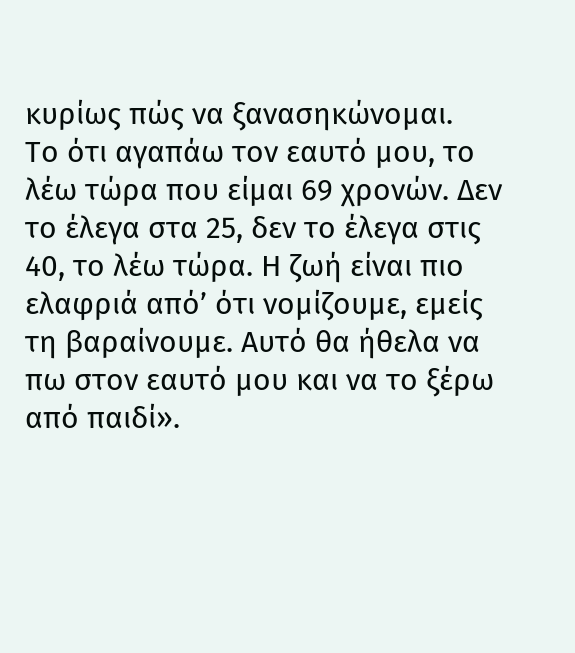κυρίως πώς να ξανασηκώνομαι.
Το ότι αγαπάω τον εαυτό μου, το λέω τώρα που είμαι 69 χρονών. Δεν το έλεγα στα 25, δεν το έλεγα στις 40, το λέω τώρα. Η ζωή είναι πιο ελαφριά από’ ότι νομίζουμε, εμείς τη βαραίνουμε. Αυτό θα ήθελα να πω στον εαυτό μου και να το ξέρω από παιδί».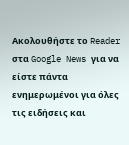Ακολουθήστε το Reader στα Google News για να είστε πάντα ενημερωμένοι για όλες τις ειδήσεις και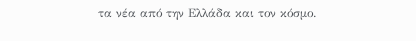τα νέα από την Ελλάδα και τον κόσμο.